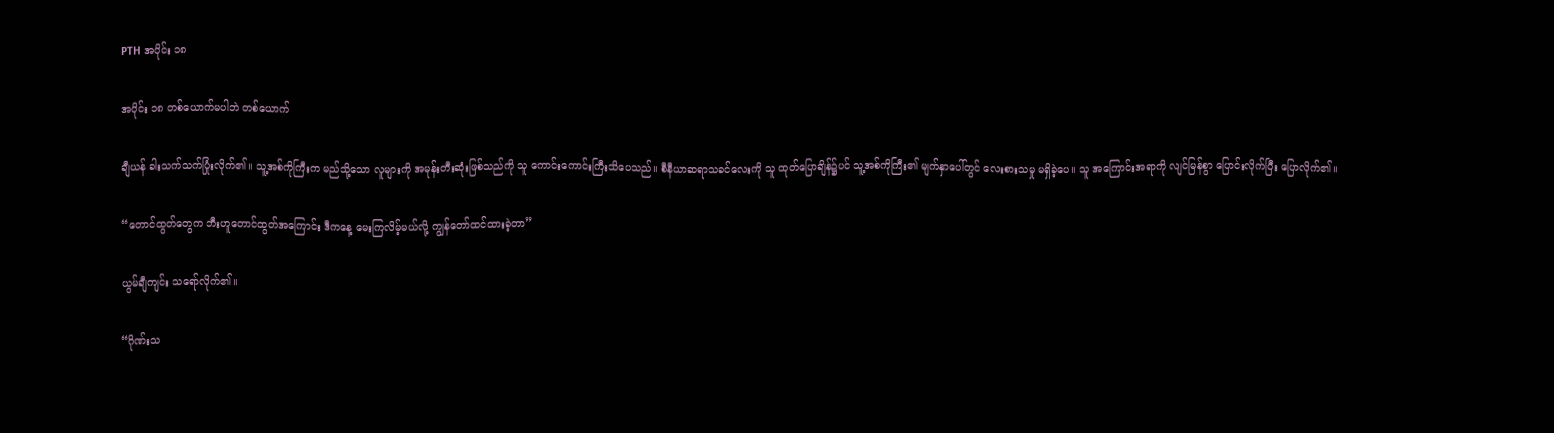PTH အပိုင်း ၁၈

အပိုင်း ၁၈ တစ်ယောက်မပါဘဲ တစ်ယောက်

ချီယန် ခါးသက်သက်ပြုံးလိုက်၏။ သူ့အစ်ကိုကြီးက မည်သို့သော လူများကို အမုန်းတီးဆုံးဖြစ်သည်ကို သူ ကောင်းကောင်းကြီးသိပေသည်။ စီနီယာဆရာသခင်လေးကို သူ ထုတ်ပြောချိန်၌ပင် သူ့အစ်ကိုကြီး၏ မျက်နှာပေါ်တွင် လေးစားသမှု မရှိခဲ့ပေ။ သူ အကြောင်းအရာကို လျင်မြန်စွာ ပြောင်းလိုက်ပြီး ပြောလိုက်၏။

“တောင်ထွတ်တွေက ဘီးဟူတောင်ထွတ်အကြောင်း ဒီကနေ့ မေးကြလိမ့်မယ်လို့ ကျွန်တော်ထင်ထားခဲ့တာ”

ယွမ်ချီကျင်း သရော်လိုက်၏။

“ဂိုဏ်းသ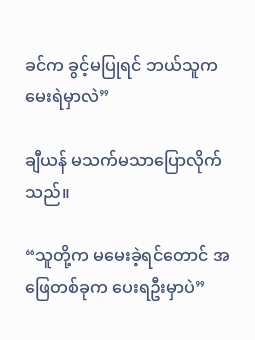ခင်က ခွင့်မပြုရင် ဘယ်သူက မေးရဲမှာလဲ”

ချီယန် မသက်မသာပြောလိုက်သည်။

“သူတို့က မမေးခဲ့ရင်တောင် အဖြေတစ်ခုက ပေးရဦးမှာပဲ”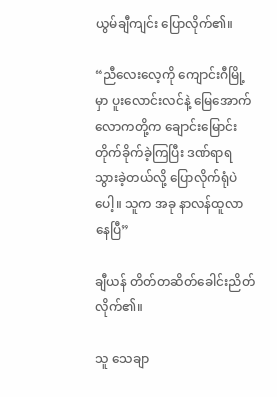ယွမ်ချီကျင်း ပြောလိုက်၏။

“ညီလေးလေ့ကို ကျောင်းဂီမြို့မှာ ပူးလောင်းလင်နဲ့ မြေအောက်လောကတို့က ချောင်းမြောင်းတိုက်ခိုက်ခဲ့ကြပြီး ဒဏ်ရာရသွားခဲ့တယ်လို့ ပြောလိုက်ရုံပဲပေါ့။ သူက အခု နာလန်ထူလာနေပြီ”

ချီယန် တိတ်တဆိတ်ခေါင်းညိတ်လိုက်၏။

သူ သေချာ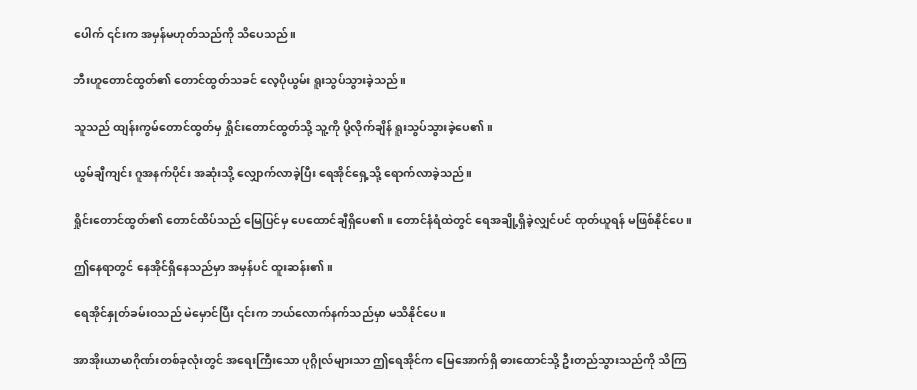ပေါက် ၎င်းက အမှန်မဟုတ်သည်ကို သိပေသည်။

ဘီးဟူတောင်ထွတ်၏ တောင်ထွတ်သခင် လေ့ပိုယွမ်း ရူးသွပ်သွားခဲ့သည်။

သူသည် ထျန်းကွမ်တောင်ထွတ်မှ ရှိုင်းတောင်ထွတ်သို့ သူ့ကို ပို့လိုက်ချိန် ရူးသွပ်သွားခဲ့ပေ၏။

ယွမ်ချီကျင်း ဂူအနက်ပိုင်း အဆုံးသို့ လျှောက်လာခဲ့ပြီး ရေအိုင်ရှေ့သို့ ရောက်လာခဲ့သည်။

ရှိုင်းတောင်ထွတ်၏ တောင်ထိပ်သည် မြေပြင်မှ ပေထောင်ချီရှိပေ၏။ တောင်နံရံထဲတွင် ရေအချို့ရှိခဲ့လျှင်ပင် ထုတ်ယူရန် မဖြစ်နိုင်ပေ။

ဤနေရာတွင် နေအိုင်ရှိနေသည်မှာ အမှန်ပင် ထူးဆန်း၏။

ရေအိုင်နှုတ်ခမ်းဝသည် မဲမှောင်ပြီး ၎င်းက ဘယ်လောက်နက်သည်မှာ မသိနိုင်ပေ။

အာအိုးယာမာဂိုဏ်းတစ်ခုလုံးတွင် အရေးကြီးသော ပုဂ္ဂိုလ်များသာ ဤရေအိုင်က မြေအောက်ရှိ ဓားထောင်သို့ ဦးတည်သွားသည်ကို သိကြ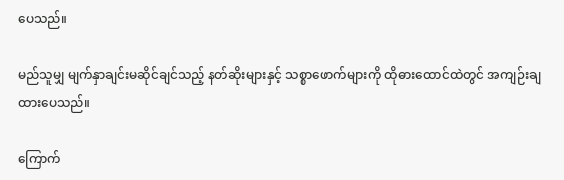ပေသည်။

မည်သူမျှ မျက်နှာချင်းမဆိုင်ချင်သည့် နတ်ဆိုးများနှင့် သစ္စာဖောက်များကို ထိုဓားထောင်ထဲတွင် အကျဉ်းချထားပေသည်။

ကြောက်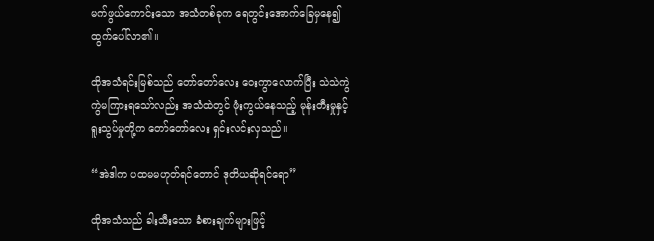မက်ဖွယ်ကောင်းသော အသံတစ်ခုက ရေတွင်းအောက်ခြေမှနေ၍ ထွက်ပေါ်လာ၏။

ထိုအသံရင်းမြစ်သည် တော်တော်လေး ဝေးကွာလောက်ပြီး သဲသဲကွဲကွဲမကြားရသော်လည်း အသံထဲတွင် ဖုံးကွယ်နေသည့် မုန်းတီးမှုနှင့် ရူးသွပ်မှုတို့က တော်တော်လေး ရှင်းလင်းလှသည်။

“အဲဒါက ပထမမဟုတ်ရင်တောင် ဒုတိယဆိုရင်ရော”

ထိုအသံသည် ခါးသီးသော ခံစားချက်များဖြင့်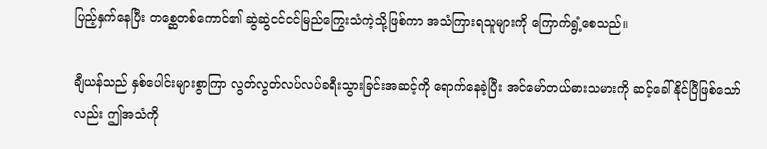ပြည့်နှက်နေပြီး တစ္ဆေတစ်ကောင်၏ ဆွဲဆွဲငင်ငင်မြည်ကြွေးသံကဲ့သို့ဖြစ်ကာ အသံကြားရသူများကို ကြောက်ရွံ့စေသည်။

ချီယန်သည် နှစ်ပေါင်းများစွာကြာ လွတ်လွတ်လပ်လပ်ခရီးသွားခြင်းအဆင့်ကို ရောက်နေခဲ့ပြီး အင်မော်တယ်ဓားသမားကို ဆင့်ခေါ်နိုင်ပြီဖြစ်သော်လည်း ဤအသံကို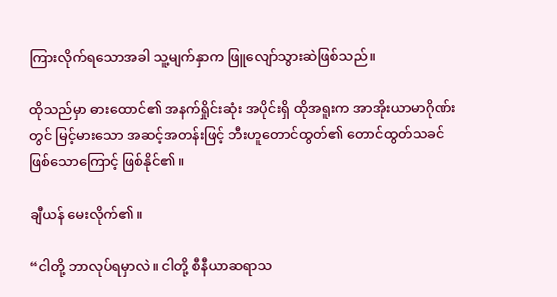ကြားလိုက်ရသောအခါ သူ့မျက်နှာက ဖြူလျော်သွားဆဲဖြစ်သည်။

ထိုသည်မှာ ဓားထောင်၏ အနက်ရှိုင်းဆုံး အပိုင်းရှိ ထိုအရူးက အာအိုးယာမာဂိုဏ်းတွင် မြင့်မားသော အဆင့်အတန်းဖြင့် ဘီးဟူတောင်ထွတ်၏ တောင်ထွတ်သခင်ဖြစ်သောကြောင့် ဖြစ်နိုင်၏။

ချီယန် မေးလိုက်၏။

“ငါတို့ ဘာလုပ်ရမှာလဲ။ ငါတို့ စီနီယာဆရာသ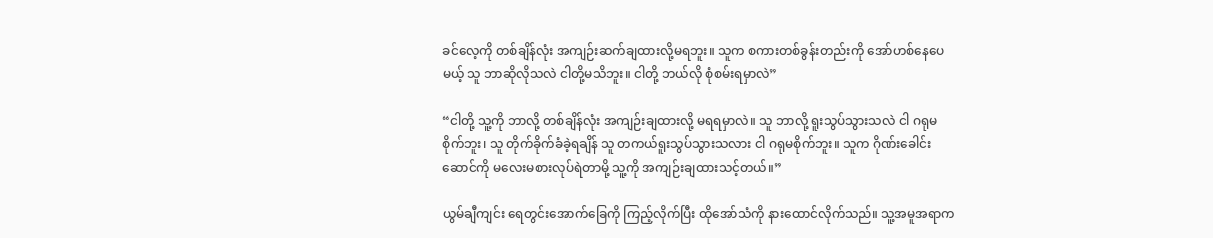ခင်လေ့ကို တစ်ချိန်လုံး အကျဉ်းဆက်ချထားလို့မရဘူး။ သူက စကားတစ်ခွန်းတည်းကို အော်ဟစ်နေပေမယ့် သူ ဘာဆိုလိုသလဲ ငါတို့မသိဘူး။ ငါတို့ ဘယ်လို စုံစမ်းရမှာလဲ”

“ငါတို့ သူ့ကို ဘာလို့ တစ်ချိန်လုံး အကျဉ်းချထားလို့ မရရမှာလဲ။ သူ ဘာလို့ ရူးသွပ်သွားသလဲ ငါ ဂရုမစိုက်ဘူး၊ သူ တိုက်ခိုက်ခံခဲ့ရချိန် သူ တကယ်ရူးသွပ်သွားသလား ငါ ဂရုမစိုက်ဘူး။ သူက ဂိုဏ်းခေါင်းဆောင်ကို မလေးမစားလုပ်ရဲတာမို့ သူ့ကို အကျဉ်းချထားသင့်တယ်။”

ယွမ်ချီကျင်း ရေတွင်းအောက်ခြေကို ကြည့်လိုက်ပြီး ထိုအော်သံကို နားထောင်လိုက်သည်။ သူ့အမူအရာက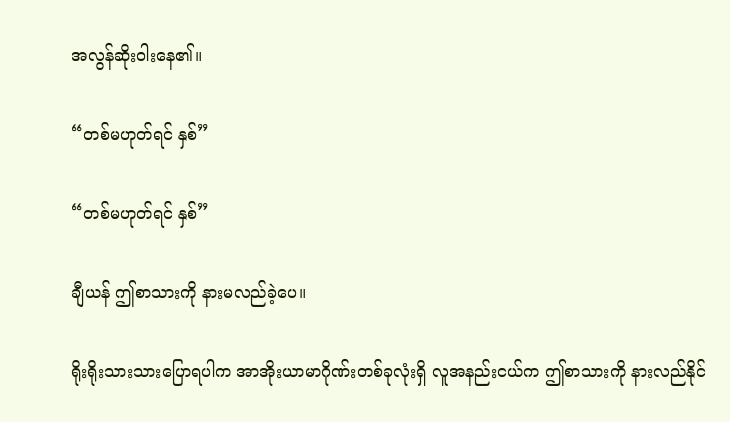အလွန်ဆိုးဝါးနေ၏။

“တစ်မဟုတ်ရင် နှစ်”

“တစ်မဟုတ်ရင် နှစ်”

ချီယန် ဤစာသားကို နားမလည်ခဲ့ပေ။

ရိုးရိုးသားသားပြောရပါက အာအိုးယာမာဂိုဏ်းတစ်ခုလုံးရှိ လူအနည်းငယ်က ဤစာသားကို နားလည်နိုင်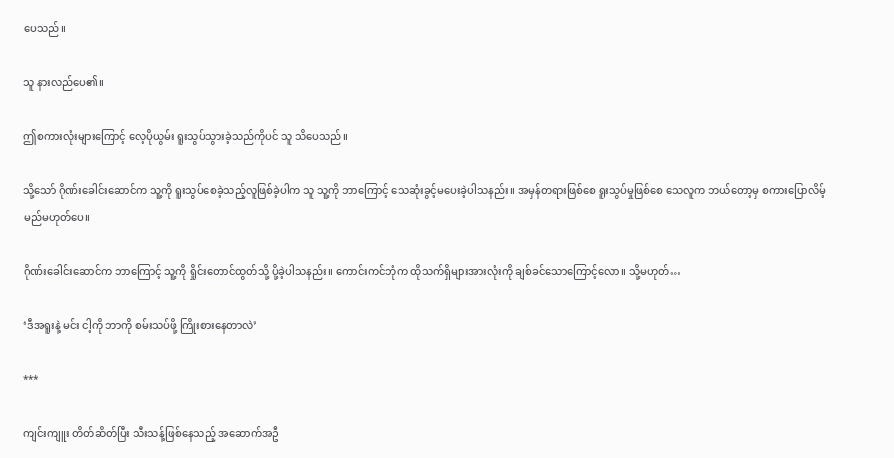ပေသည်။

သူ နားလည်ပေ၏။

ဤစကားလုံးများကြောင့် လေ့ပိုယွမ်း ရူးသွပ်သွားခဲ့သည်ကိုပင် သူ သိပေသည်။

သို့သော် ဂိုဏ်းခေါင်းဆောင်က သူ့ကို ရူးသွပ်စေခဲ့သည့်လူဖြစ်ခဲ့ပါက သူ သူ့ကို ဘာကြောင့် သေဆုံးခွင့်မပေးခဲ့ပါသနည်း။ အမှန်တရားဖြစ်စေ ရူးသွပ်မှုဖြစ်စေ သေလူက ဘယ်တော့မှ စကားပြောလိမ့်မည်မဟုတ်ပေ။

ဂိုဏ်းခေါင်းဆောင်က ဘာကြောင့် သူ့ကို ရှိုင်းတောင်ထွတ်သို့ ပို့ခဲ့ပါသနည်း။ ကောင်းကင်ဘုံက ထိုသက်ရှိများအားလုံးကို ချစ်ခင်သောကြောင့်လော။ သို့မဟုတ်…

‘ဒီအရူးနဲ့ မင်း ငါ့ကို ဘာကို စမ်းသပ်ဖို့ ကြိုးစားနေတာလဲ’

***

ကျင်းကျူး တိတ်ဆိတ်ပြီး သီးသန့်ဖြစ်နေသည့် အဆောက်အဦ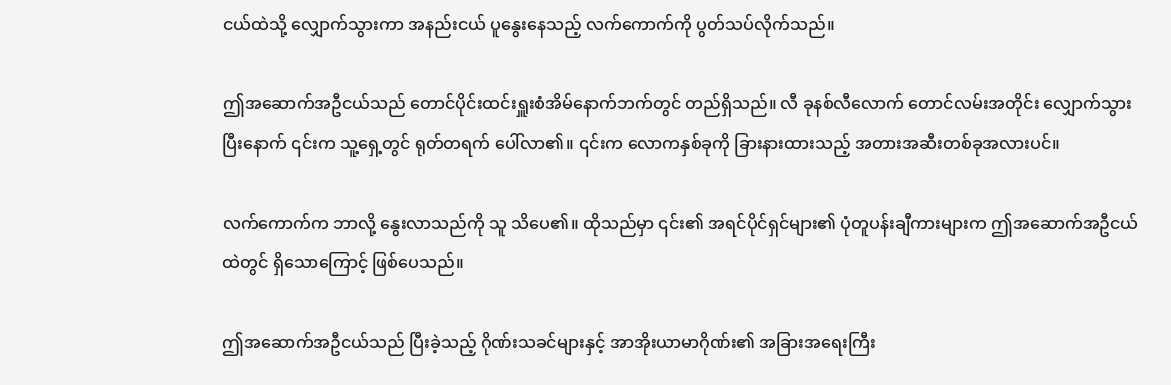ငယ်ထဲသို့ လျှောက်သွားကာ အနည်းငယ် ပူနွေးနေသည့် လက်ကောက်ကို ပွတ်သပ်လိုက်သည်။

ဤအဆောက်အဦငယ်သည် တောင်ပိုင်းထင်းရှူးစံအိမ်နောက်ဘက်တွင် တည်ရှိသည်။ လီ ခုနစ်လီလောက် တောင်လမ်းအတိုင်း လျှောက်သွားပြီးနောက် ၎င်းက သူ့ရှေ့တွင် ရုတ်တရက် ပေါ်လာ၏။ ၎င်းက လောကနှစ်ခုကို ခြားနားထားသည့် အတားအဆီးတစ်ခုအလားပင်။

လက်ကောက်က ဘာလို့ နွေးလာသည်ကို သူ သိပေ၏။ ထိုသည်မှာ ၎င်း၏ အရင်ပိုင်ရှင်များ၏ ပုံတူပန်းချီကားများက ဤအဆောက်အဦငယ်ထဲတွင် ရှိသောကြောင့် ဖြစ်ပေသည်။

ဤအဆောက်အဦငယ်သည် ပြီးခဲ့သည့် ဂိုဏ်းသခင်များနှင့် အာအိုးယာမာဂိုဏ်း၏ အခြားအရေးကြီး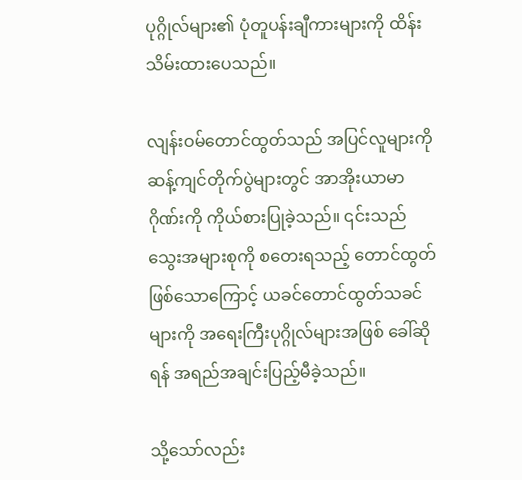ပုဂ္ဂိုလ်များ၏ ပုံတူပန်းချီကားများကို ထိန်းသိမ်းထားပေသည်။

လျန်းဝမ်တောင်ထွတ်သည် အပြင်လူများကို ဆန့်ကျင်တိုက်ပွဲများတွင် အာအိုးယာမာဂိုဏ်းကို ကိုယ်စားပြုခဲ့သည်။ ၎င်းသည် သွေးအများစုကို စတေးရသည့် တောင်ထွတ်ဖြစ်သောကြောင့် ယခင်တောင်ထွတ်သခင်များကို အရေးကြီးပုဂ္ဂိုလ်များအဖြစ် ခေါ်ဆိုရန် အရည်အချင်းပြည့်မီခဲ့သည်။

သို့သော်လည်း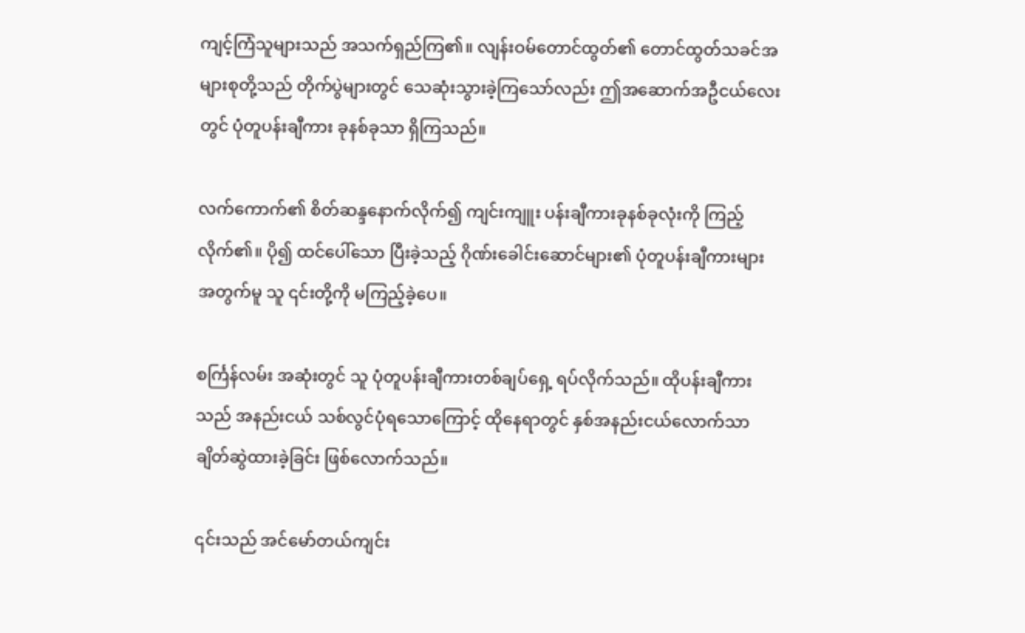ကျင့်ကြံသူများသည် အသက်ရှည်ကြ၏။ လျန်းဝမ်တောင်ထွတ်၏ တောင်ထွတ်သခင်အများစုတို့သည် တိုက်ပွဲများတွင် သေဆုံးသွားခဲ့ကြသော်လည်း ဤအဆောက်အဦငယ်လေးတွင် ပုံတူပန်းချီကား ခုနစ်ခုသာ ရှိကြသည်။

လက်ကောက်၏ စိတ်ဆန္ဒနောက်လိုက်၍ ကျင်းကျူး ပန်းချီကားခုနစ်ခုလုံးကို ကြည့်လိုက်၏။ ပို၍ ထင်ပေါ်သော ပြီးခဲ့သည့် ဂိုဏ်းခေါင်းဆောင်များ၏ ပုံတူပန်းချီကားများအတွက်မူ သူ ၎င်းတို့ကို မကြည့်ခဲ့ပေ။

စင်္ကြန်လမ်း အဆုံးတွင် သူ ပုံတူပန်းချီကားတစ်ချပ်ရှေ့ ရပ်လိုက်သည်။ ထိုပန်းချီကားသည် အနည်းငယ် သစ်လွင်ပုံရသောကြောင့် ထိုနေရာတွင် နှစ်အနည်းငယ်လောက်သာ ချိတ်ဆွဲထားခဲ့ခြင်း ဖြစ်လောက်သည်။

၎င်းသည် အင်မော်တယ်ကျင်း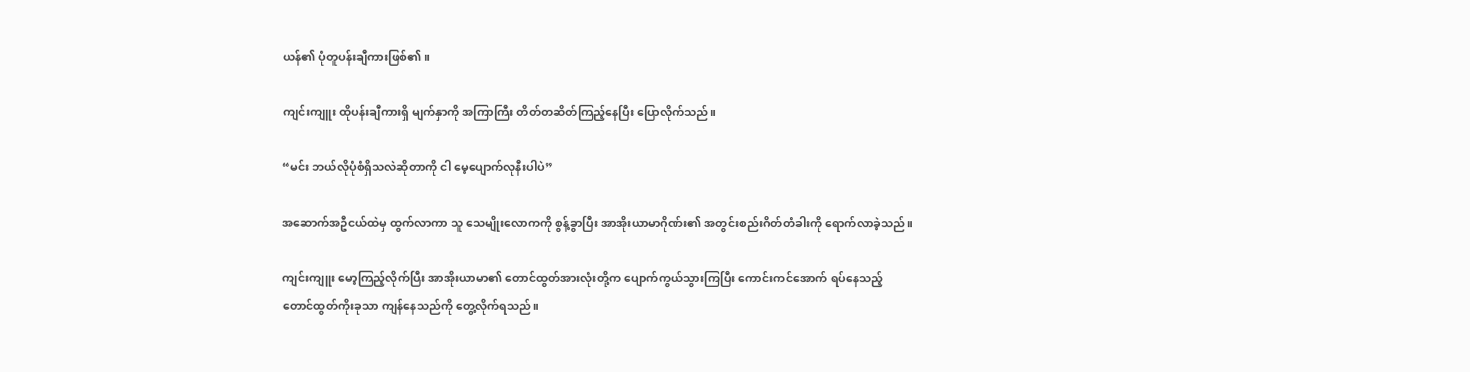ယန်၏ ပုံတူပန်းချီကားဖြစ်၏။

ကျင်းကျူး ထိုပန်းချီကားရှိ မျက်နှာကို အကြာကြီး တိတ်တဆိတ်‌ကြည့်နေပြီး ပြောလိုက်သည်။

“မင်း ဘယ်လိုပုံစံရှိသလဲဆိုတာကို ငါ မေ့ပျောက်လုနီးပါပဲ”

အဆောက်အဦငယ်ထဲမှ ထွက်လာကာ သူ သေမျိုးလောကကို စွန့်ခွာပြီး အာအိုးယာမာဂိုဏ်း၏ အတွင်းစည်းဂိတ်တံခါးကို ရောက်လာခဲ့သည်။

ကျင်းကျူး မော့ကြည့်လိုက်ပြီး အာအိုးယာမာ၏ တောင်ထွတ်အားလုံးတို့က ပျောက်ကွယ်သွားကြပြီး ကောင်းကင်အောက် ရပ်နေသည့် တောင်ထွတ်ကိုးခုသာ ကျန်နေသည်ကို တွေ့လိုက်ရသည်။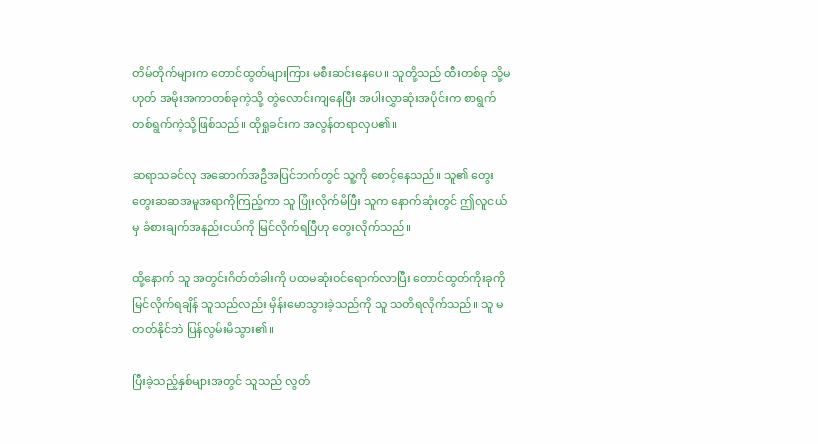တိမ်တိုက်များက တောင်ထွတ်များကြား မစီးဆင်းနေပေ။ သူတို့သည် ထီးတစ်ခု သို့မဟုတ် အမိုးအကာတစ်ခုကဲ့သို့ တွဲလောင်းကျနေပြီး အပါးလွှာဆုံးအပိုင်းက စာရွက်တစ်ရွက်ကဲ့သို့ဖြစ်သည်။ ထိုရှုခင်းက အလွန်တရာလှပ၏။

ဆရာသခင်လု အဆောက်အဦအပြင်ဘက်တွင် သူ့ကို စောင့်‌နေသည်။ သူ၏ တွေးတွေးဆဆအမူအရာကိုကြည့်ကာ သူ ပြုံးလိုက်မိပြီး သူက နောက်ဆုံးတွင် ဤလူငယ်မှ ခံစားချက်အနည်းငယ်ကို မြင်လိုက်ရပြီဟု တွေးလိုက်သည်။

ထို့နောက် သူ အတွင်းဂိတ်တံခါးကို ပထမဆုံးဝင်ရောက်လာပြီး တောင်ထွတ်ကိုးခုကို မြင်လိုက်ရချိန် သူသည်လည်း မှိန်းမောသွားခဲ့သည်ကို သူ သတိရလိုက်သည်။ သူ မတတ်နိုင်ဘဲ ပြန်လွမ်းမိသွား၏။

ပြီးခဲ့သည့်နှစ်များအတွင် သူသည် လွတ်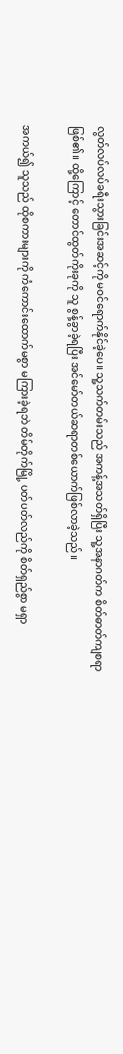လွတ်လပ်လပ်ခရီးသွားခြင်းအဆင့်ကို မဝင်ရောက်နိုင်ခဲ့ပေ။ သူ့သက်တမ်းသည် အကန့်အသတ်ရှိပြီး သူ့အနာဂတ်က စိတ်ဓာတ်ကျစရာဖြစ်၏။ ထို့ကြောင့် တောင်ထွတ်ကိုးခုကို သူ စွန့်ခွာခဲ့ရပြီး အင်မော်တယ်ဆရာတစ်ယောက်ဖြစ်လာခဲ့သည်။

အကယ်၍ သူသည် ထိုစကားများကို ကံကောင်းထောက်မစွာ မကြားခဲ့ရဘဲ တိမ်တိုက်မြို့ ပတ်ပတ်လည်ကို စိတ်ရှည်စွာ မရှာ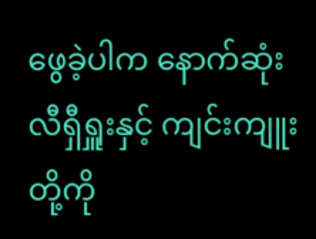ဖွေခဲ့ပါက နောက်ဆုံး လီရှီရှူးနှင့် ကျင်းကျူးတို့ကို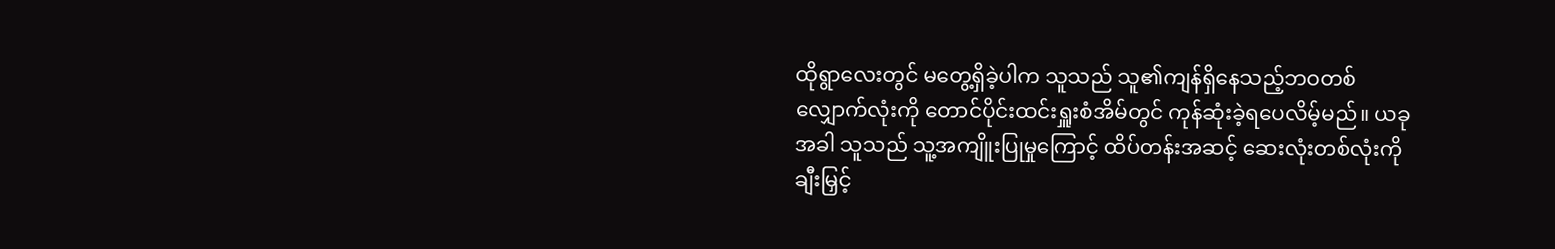ထိုရွာလေးတွင် မတွေ့ရှိခဲ့ပါက သူသည် သူ၏ကျန်ရှိနေသည့်ဘဝတစ်လျှောက်လုံးကို တောင်ပိုင်းထင်းရှူးစံအိမ်တွင် ကုန်ဆုံးခဲ့ရပေလိမ့်မည်။ ယခုအခါ သူသည် သူ့အကျိူးပြုမှုကြောင့် ထိပ်တန်းအဆင့် ဆေးလုံးတစ်လုံးကို ချီးမြှင့်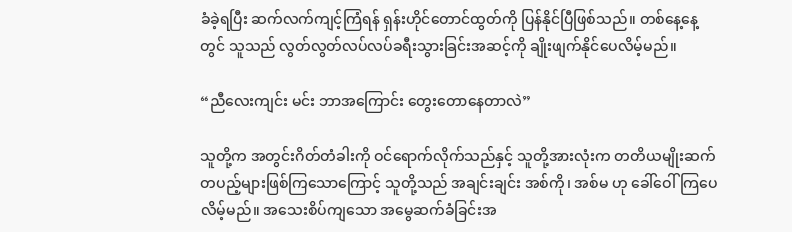ခံခဲ့ရပြီး ဆက်လက်ကျင့်ကြံရန် ရှန်းဟိုင်တောင်ထွတ်ကို ပြန်နိုင်ပြီဖြစ်သည်။ တစ်နေ့နေ့တွင် သူသည် လွတ်လွတ်လပ်လပ်ခရီးသွားခြင်းအဆင့်ကို ချိုးဖျက်နိုင်ပေလိမ့်မည်။

“ညီလေးကျင်း မင်း ဘာအကြောင်း တွေးတောနေတာလဲ”

သူတို့က အတွင်းဂိတ်တံခါးကို ဝင်ရောက်လိုက်သည်နှင့် သူတို့အားလုံးက တတိယမျိုးဆက်တပည့်များဖြစ်ကြသောကြောင့် သူတို့သည် အချင်းချင်း အစ်ကို၊ အစ်မ ဟု ခေါ်ဝေါ်ကြပေလိမ့်မည်။ အသေးစိပ်ကျသော အမွေဆက်ခံခြင်းအ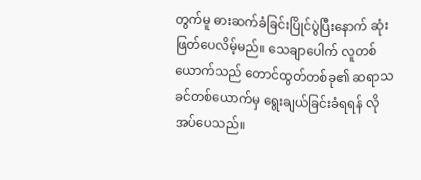တွက်မူ ဓားဆက်ခံခြင်းပြိုင်ပွဲပြီးနောက် ဆုံးဖြတ်ပေလိမ့်မည်။ သေချာပေါက် လူတစ်ယောက်သည် တောင်ထွတ်တစ်ခု၏ ဆရာသခင်တစ်ယောက်မှ ရွေးချယ်ခြင်းခံရရန် လိုအပ်ပေသည်။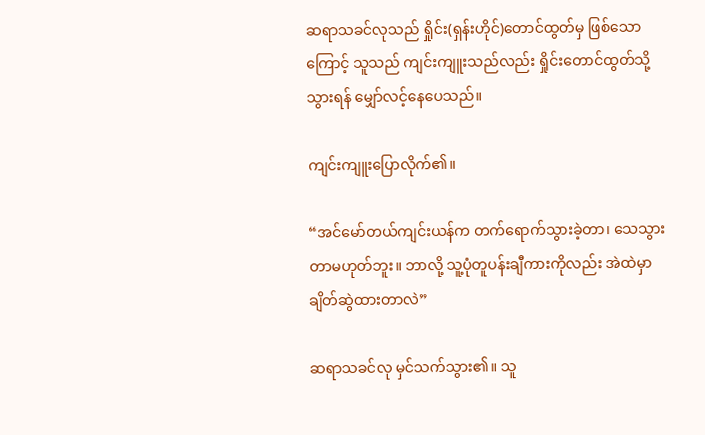ဆရာသခင်လုသည် ရှိုင်း(ရှန်းဟိုင်)တောင်ထွတ်မှ ဖြစ်သောကြောင့် သူသည် ကျင်းကျူးသည်လည်း ရှိုင်းတောင်ထွတ်သို့ သွားရန် မျှော်လင့်နေပေသည်။

ကျင်းကျူးပြောလိုက်၏။

“အင်မော်တယ်ကျင်းယန်က တက်ရောက်သွားခဲ့တာ၊ သေသွားတာမဟုတ်ဘူး။ ဘာလို့ သူ့ပုံတူပန်းချီကားကိုလည်း အဲထဲမှာ ချိတ်ဆွဲထားတာလဲ”

ဆရာသခင်လု မှင်သက်သွား၏။ သူ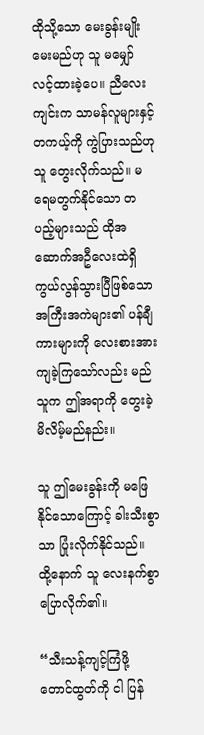ထိုသို့သော မေးခွန်းမျိုး မေးမည်ဟု သူ မမျှော်လင့်ထားခဲ့ပေ။ ညီလေးကျင်းက သာမန်လူများနှင့် တကယ့်ကို ကွဲပြားသည်ဟု သူ တွေးလိုက်သည်။ မရေမတွက်နိုင်သော တပည့်များသည် ထိုအဆောက်အဦလေးထဲရှိ ကွယ်လွန်သွားပြီဖြစ်သော အကြီးအကဲများ၏ ပန်ချီကားများကို လေးစားအားကျခဲ့ကြသော်လည်း မည်သူက ဤအရာကို တွေးခဲ့မိလိမ့်မည်နည်း။

သူ ဤမေးခွန်းကို မဖြေနိုင်သောကြောင့် ခါးသီးစွာသာ ပြုံးလိုက်နိုင်သည်။ ထို့နောက် သူ လေးနက်စွာ ပြောလိုက်၏။

“သီးသန့်ကျင့်ကြံဖို့ တောင်ထွတ်ကို ငါ ပြန်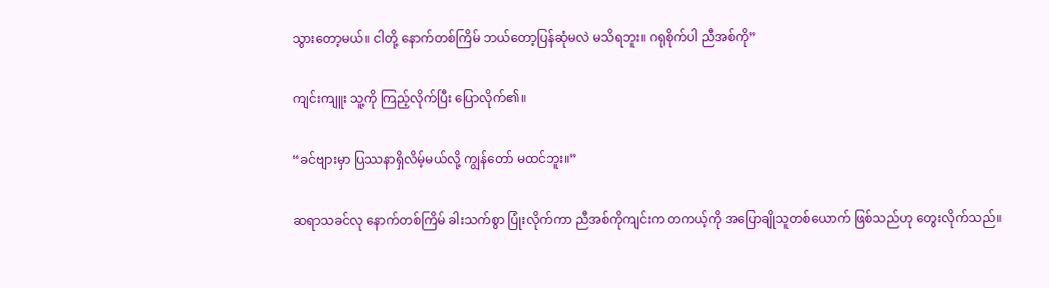သွားတော့မယ်။ ငါတို့ နောက်တစ်ကြိမ် ဘယ်တော့ပြန်ဆုံမလဲ မသိရဘူး။ ဂရုစိုက်ပါ ညီအစ်ကို”

ကျင်းကျူး သူ့ကို ကြည့်လိုက်ပြီး ပြောလိုက်၏။

“ခင်ဗျားမှာ ပြဿနာရှိလိမ့်မယ်လို့ ကျွန်တော် မထင်ဘူး။”

ဆရာသခင်လု နောက်တစ်ကြိမ် ခါးသက်စွာ ပြုံးလိုက်ကာ ညီအစ်ကိုကျင်းက တကယ့်ကို အပြောချိုသူတစ်ယောက် ဖြစ်သည်ဟု တွေးလိုက်သည်။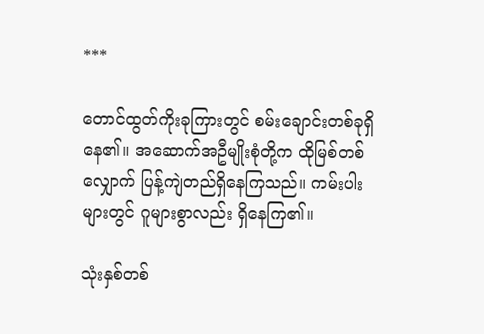***

တောင်ထွတ်ကိုးခုကြားတွင် စမ်းချောင်းတစ်ခုရှိနေ၏။ အဆောက်အဦမျိုးစုံတို့က ထိုမြစ်တစ်လျှောက် ပြန့်ကျဲတည်ရှိနေကြသည်။ ကမ်းပါးများတွင် ဂူများစွာလည်း ရှိနေကြ၏။

သုံးနှစ်တစ်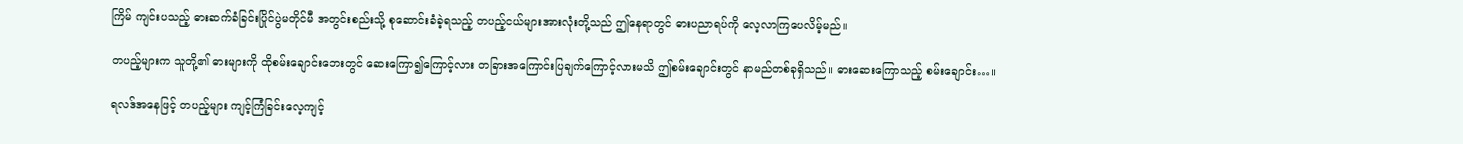ကြိမ် ကျင်းပသည့် ဓားဆက်ခံခြင်းပြိုင်ပွဲမတိုင်မီ အတွင်းစည်းသို့ စုဆောင်းခံခဲ့ရသည့် တပည့်ငယ်များအားလုံးတို့သည် ဤနေရာတွင် ဓားပညာရပ်ကို လေ့လာကြပေလိမ့်မည်။

တပည့်များက သူတို့၏ ဓားများကို ထိုစမ်းချောင်းဘေးတွင် ဆေးကြော၍ကြောင့်လား တခြားအကြောင်းပြချက်ကြောင့်လားမသိ ဤစမ်းချောင်းတွင် နာမည်တစ်ခုရှိသည်။ ဓားဆေးကြောသည့် စမ်းချောင်း…။

ရလဒ်အနေဖြင့် တပည့်များ ‌ကျင့်ကြံခြင်းလေ့ကျင့်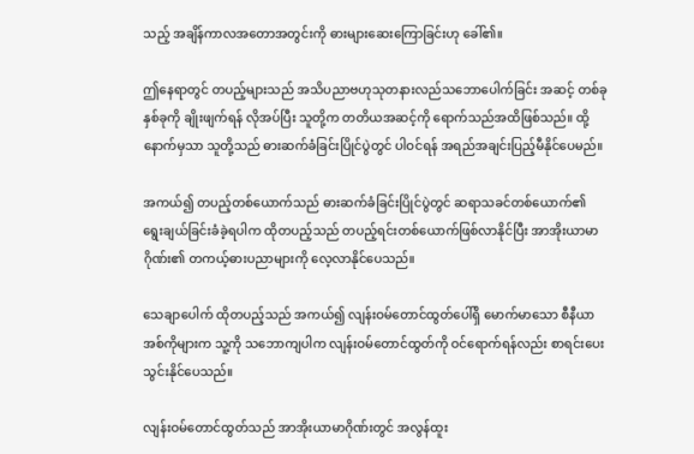သည့် အချိန်ကာလအတောအတွင်းကို ဓားများဆေးကြောခြင်းဟု ခေါ်၏။

ဤနေရာတွင် တပည့်များသည် အသိပညာဗဟုသုတနားလည်သဘောပေါက်ခြင်း အဆင့် တစ်ခု နှစ်ခုကို ချိုးဖျက်ရန် လိုအပ်ပြီး သူတို့က တတိယအဆင့်ကို ရောက်သည်အထိဖြစ်သည်။ ထို့နောက်မှသာ သူတို့သည် ဓားဆက်ခံခြင်းပြိုင်ပွဲတွင် ပါဝင်ရန် အရည်အချင်းပြည့်မီနိုင်ပေမည်။

အကယ်၍ တပည့်တစ်ယောက်သည် ဓားဆက်ခံခြင်းပြိုင်ပွဲတွင် ဆရာသခင်တစ်ယောက်၏ ရွေးချယ်ခြင်းခံခဲ့ရပါက ထိုတပည့်သည် တပည့်ရင်းတစ်ယောက်ဖြစ်လာနိုင်ပြီး အာအိုးယာမာဂိုဏ်း၏ တကယ့်ဓားပညာများကို လေ့လာနိုင်ပေသည်။

သေချာပေါက် ထိုတပည့်သည် အကယ်၍ လျန်းဝမ်တောင်ထွတ်ပေါ်ရှိ မောက်မာသော စီနီယာအစ်ကိုများက သူ့ကို သဘောကျပါက လျန်းဝမ်တောင်ထွတ်ကို ဝင်ရောက်ရန်လည်း စာရင်းပေးသွင်းနိုင်ပေသည်။

လျန်းဝမ်တောင်ထွတ်သည် အာအိုးယာမာဂိုဏ်းတွင် အလွန်ထူး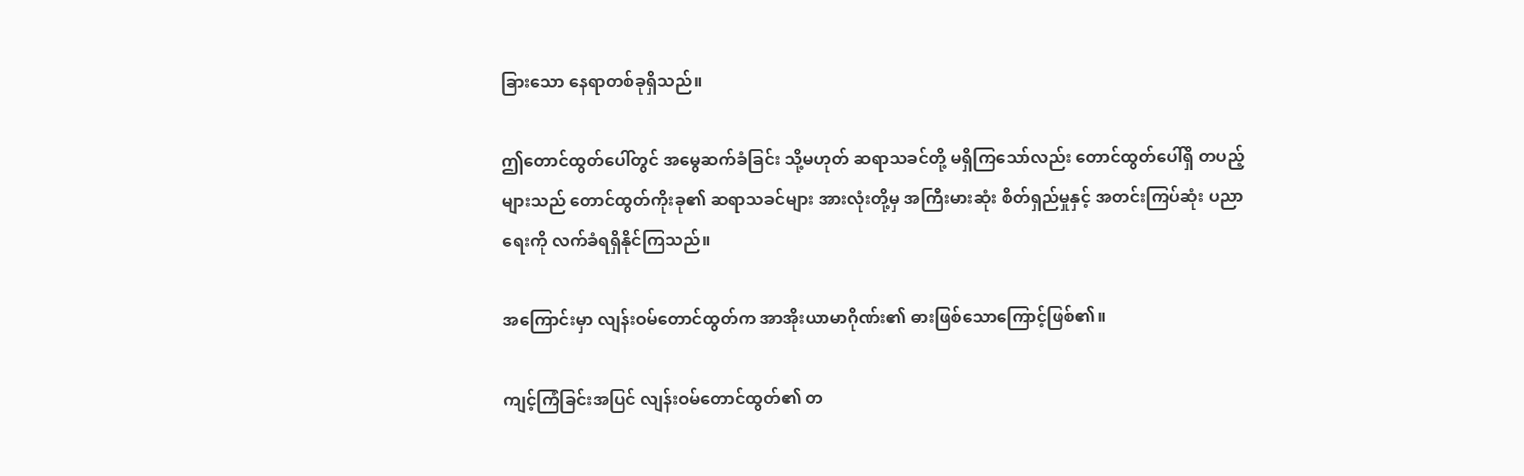ခြားသော နေရာတစ်ခုရှိသည်။

ဤတောင်ထွတ်ပေါ်တွင် အမွေဆက်ခံခြင်း သို့မဟုတ် ဆရာသခင်တို့ မရှိကြသော်လည်း တောင်ထွတ်ပေါ်ရှိ တပည့်များသည် တောင်ထွတ်ကိုးခု၏ ဆရာသခင်များ အားလုံးတို့မှ အကြီးမားဆုံး စိတ်ရှည်မှုနှင့် အတင်းကြပ်ဆုံး ပညာရေးကို လက်ခံရရှိနိုင်ကြသည်။

အကြောင်းမှာ လျန်းဝမ်တောင်ထွတ်က အာအိုးယာမာဂိုဏ်း၏ ဓားဖြစ်သောကြောင့်ဖြစ်၏။

ကျင့်ကြံခြင်းအပြင် လျန်းဝမ်တောင်ထွတ်၏ တ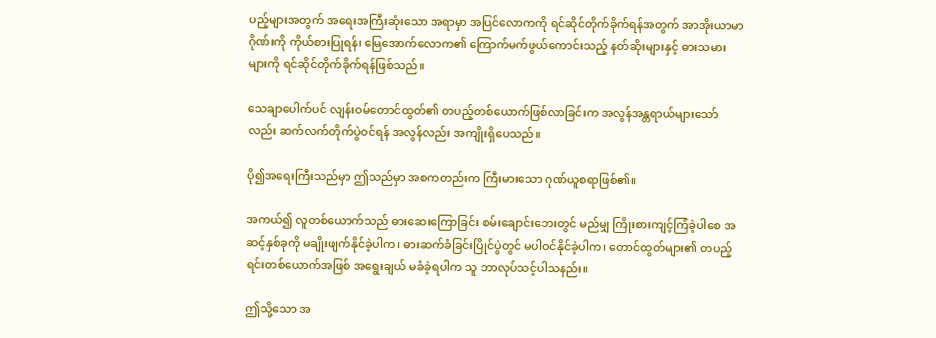ပည့်များအတွက် ‌အရေးအကြီးဆုံးသော အရာမှာ အပြင်လောကကို ရင်ဆိုင်တိုက်ခိုက်ရန်အတွက် အာအိုးယာမာဂိုဏ်းကို ကိုယ်စားပြုရန်၊ မြေအောက်လောက၏ ကြောက်မက်ဖွယ်ကောင်းသည့် နတ်ဆိုးများနှင့် ဓားသမားများကို ရင်‌ဆိုင်တိုက်ခိုက်ရန်ဖြစ်သည်။

သေချာပေါက်ပင် လျန်းဝမ်တောင်ထွတ်၏ တပည့်တစ်ယောက်ဖြစ်လာခြင်းက အလွန်အန္တရာယ်များသော်လည်း ဆက်လက်တိုက်ပွဲဝင်ရန် အလွန်လည်း အကျိုးရှိပေသည်။

ပို၍အရေးကြီးသည်မှာ ဤသည်မှာ အစကတည်းက ကြီးမားသော ဂုဏ်ယူစရာဖြစ်၏။

အကယ်၍ လူတစ်ယောက်သည် ဓားဆေးကြောခြင်း စမ်းချောင်းဘေးတွင် မည်မျှ ကြိုးစားကျင့်ကြံခဲ့ပါစေ အဆင့်နှစ်ခုကို မချိုးဖျက်နိုင်ခဲ့ပါက၊ ဓားဆက်ခံခြင်းပြိုင်ပွဲတွင် မပါဝင်နိုင်ခဲ့ပါက၊ တောင်ထွတ်များ၏ တပည့်ရင်းတစ်ယောက်အဖြစ် အရွေးချယ် မခံခဲ့ရပါက သူ ဘာလုပ်သင့်ပါသနည်း။

ဤသို့သော အ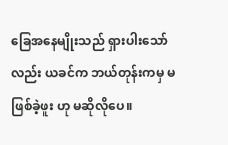ခြေအနေမျိုးသည် ရှားပါးသော်လည်း ယခင်က ဘယ်တုန်းကမှ မဖြစ်ခဲ့ဖူး ဟု မဆိုလိုပေ။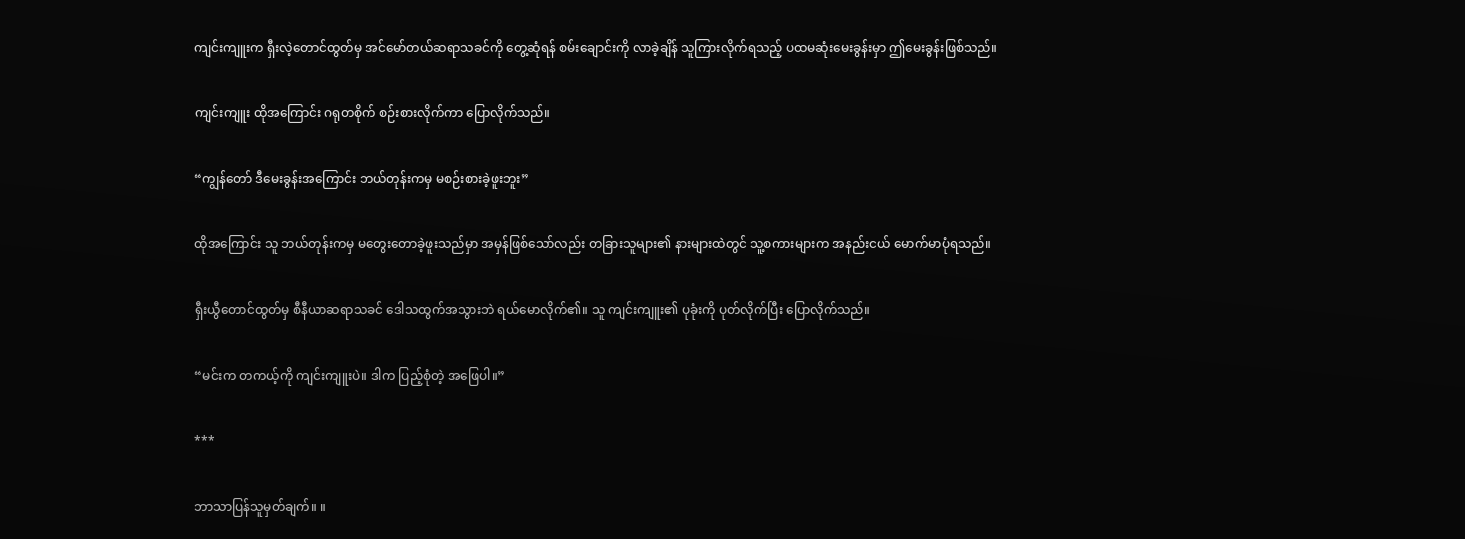ကျင်းကျူးက ရှီးလဲ့တောင်ထွတ်မှ အင်မော်တယ်ဆရာသခင်ကို တွေ့ဆုံရန် စမ်းချောင်းကို လာခဲ့ချိန် သူကြားလိုက်ရသည့် ပထမဆုံးမေးခွန်းမှာ ဤမေးခွန်းဖြစ်သည်။

ကျင်းကျူး ထိုအကြောင်း ဂရုတစိုက် စဉ်းစားလိုက်ကာ ပြောလိုက်သည်။

“ကျွန်တော် ဒီမေးခွန်းအကြောင်း ဘယ်တုန်းကမှ မစဉ်းစားခဲ့ဖူးဘူး”

ထိုအကြောင်း သူ ဘယ်တုန်းကမှ မတွေးတောခဲ့ဖူးသည်မှာ အမှန်ဖြစ်သော်လည်း တခြားသူများ၏ နားများထဲတွင် သူ့စကားများက အနည်းငယ် မောက်မာပုံရသည်။

ရှီးယွီတောင်ထွတ်မှ စီနီယာဆရာသခင် ဒေါသထွက်အသွားဘဲ ရယ်မောလိုက်၏။ သူ ကျင်းကျူး၏ ပုခုံးကို ပုတ်လိုက်ပြီး ပြောလိုက်သည်။

“မင်းက တကယ့်ကို ကျင်းကျူးပဲ။ ဒါက ပြည့်စုံတဲ့ အဖြေပါ။”

***

ဘာသာပြန်သူမှတ်ချက်။ ။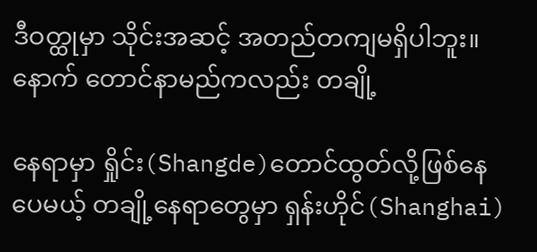ဒီဝတ္ထုမှာ သိုင်းအဆင့် အတည်တကျမရှိပါဘူး။ နောက် တောင်နာမည်ကလည်း တချို့

နေရာမှာ ရှိုင်း(Shangde)တောင်ထွတ်လို့ဖြစ်နေပေမယ့် တချို့နေရာတွေမှာ ရှန်းဟိုင်(Shanghai)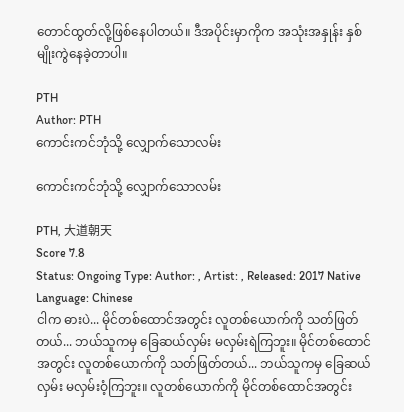တောင်ထွတ်လို့ဖြစ်နေပါတယ်။ ဒီအပိုင်းမှာကိုက အသုံးအနှုန်း နှစ်မျိုးကွဲနေခဲ့တာပါ။

PTH
Author: PTH
ကောင်းကင်ဘုံသို့ လျှောက်သောလမ်း

ကောင်းကင်ဘုံသို့ လျှောက်သောလမ်း

PTH, 大道朝天
Score 7.8
Status: Ongoing Type: Author: , Artist: , Released: 2017 Native Language: Chinese
ငါက ဓားပဲ... မိုင်တစ်ထောင်အတွင်း လူတစ်ယောက်ကို သတ်ဖြတ်တယ်... ဘယ်သူကမှ ခြေဆယ်လှမ်း မလှမ်းရဲကြဘူး။ မိုင်တစ်ထောင်အတွင်း လူတစ်ယောက်ကို သတ်ဖြတ်တယ်... ဘယ်သူကမှ ခြေဆယ်လှမ်း မလှမ်းဝံ့ကြဘူး။ လူတစ်ယောက်ကို မိုင်တစ်ထောင်အတွင်း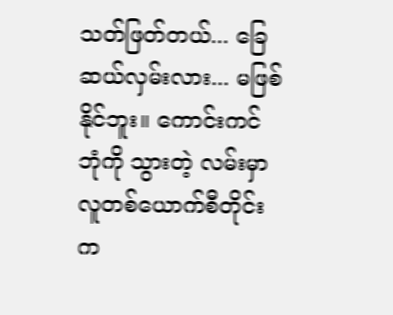သတ်ဖြတ်တယ်... ခြေဆယ်လှမ်းလား... မဖြစ်နိုင်ဘူး။ ကောင်းကင်ဘုံကို သွားတဲ့ လမ်းမှာ လူတစ်ယောက်စီတိုင်းက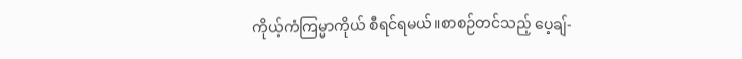ကိုယ့်ကံကြမ္မာကိုယ် စီရင်ရမယ်။စာစဉ်တင်သည့် ပေ့ချ်-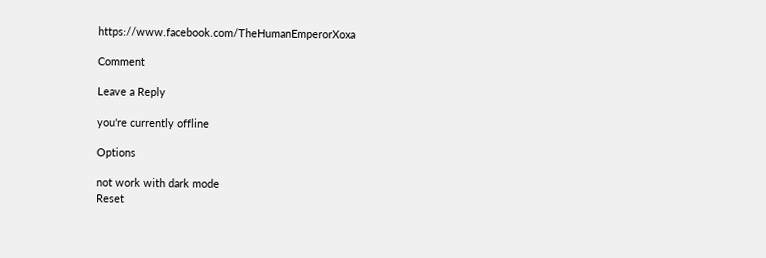https://www.facebook.com/TheHumanEmperorXoxa

Comment

Leave a Reply

you're currently offline

Options

not work with dark mode
Reset